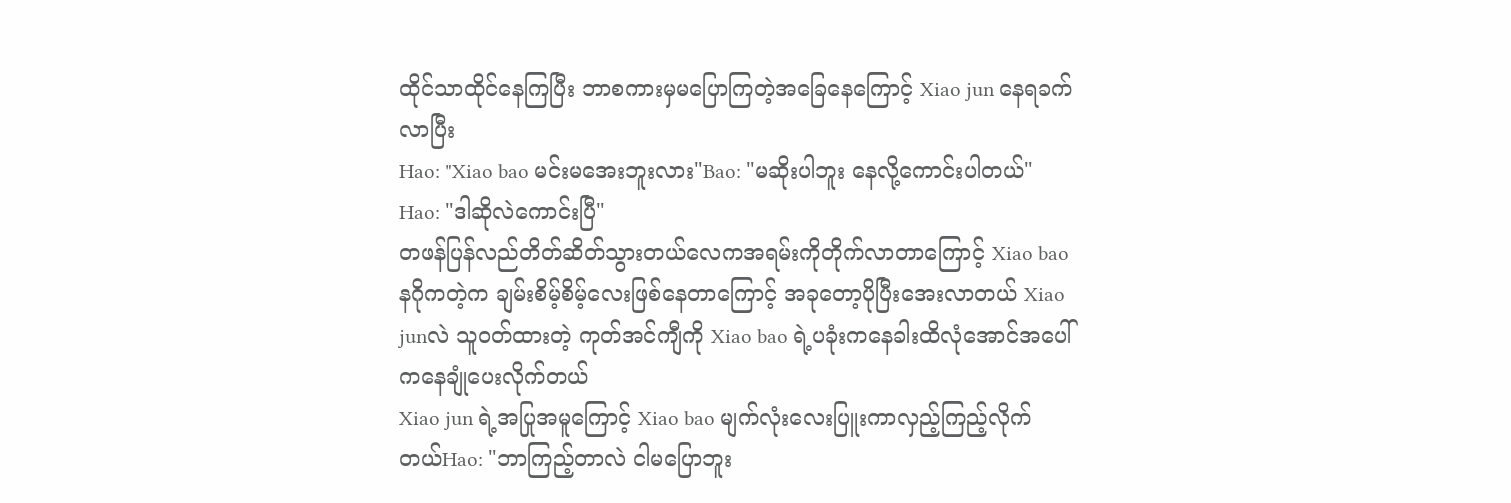ထိုင်သာထိုင်နေကြပြီး ဘာစကားမှမပြောကြတဲ့အခြေနေကြောင့် Xiao jun နေရခက်လာပြီး
Hao: "Xiao bao မင်းမအေးဘူးလား"Bao: "မဆိုးပါဘူး နေလို့ကောင်းပါတယ်"
Hao: "ဒါဆိုလဲကောင်းပြီ"
တဖန်ပြန်လည်တိတ်ဆိတ်သွားတယ်လေကအရမ်းကိုတိုက်လာတာကြောင့် Xiao bao နဂိုကတဲ့က ချမ်းစိမ့်စိမ့်လေးဖြစ်နေတာကြောင့် အခုတော့ပိုပြီးအေးလာတယ် Xiao junလဲ သူ၀တ်ထားတဲ့ ကုတ်အင်ကျီကို Xiao bao ရဲ့ပခုံးကနေခါးထိလုံအောင်အပေါ်ကနေချုံပေးလိုက်တယ်
Xiao jun ရဲ့အပြုအမူကြောင့် Xiao bao မျက်လုံးလေးပြူးကာလှည့်ကြည့်လိုက်တယ်Hao: "ဘာကြည့်တာလဲ ငါမပြောဘူး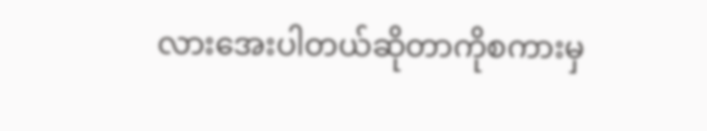လားအေးပါတယ်ဆိုတာကိုစကားမှ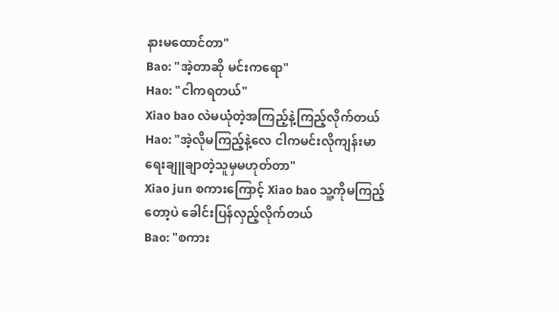နားမထောင်တာ"
Bao: "အဲ့တာဆို မင်းကရော"
Hao: "ငါကရတယ်"
Xiao bao လဲမယုံတဲ့အကြည့်နဲ့ကြည့်လိုက်တယ်
Hao: "အဲ့လိုမကြည့်နဲ့လေ ငါကမင်းလိုကျန်းမာရေးချူချာတဲ့သူမှမဟုတ်တာ"
Xiao jun စကားကြောင့် Xiao bao သူ့ကိုမကြည့်တော့ပဲ ခေါင်းပြန်လှည့်လိုက်တယ်
Bao: "စကား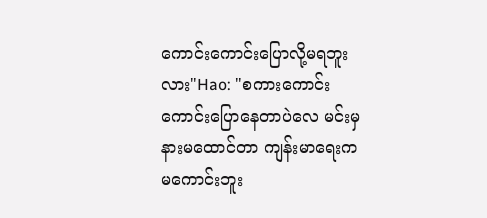ကောင်းကောင်းပြောလို့မရဘူးလား"Hao: "စကားကောင်းကောင်းပြောနေတာပဲလေ မင်းမှနားမထောင်တာ ကျန်းမာရေးကမကောင်းဘူး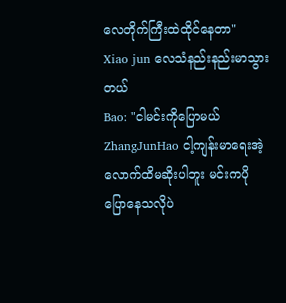လေတိုက်ကြီးထဲထိုင်နေတာ"
Xiao jun လေသံနည်းနည်းမာသွားတယ်
Bao: "ငါမင်းကိုပြောမယ်ZhangJunHao ငါ့ကျန်းမာရေးအဲ့လောက်ထိမဆိုးပါဘူး မင်းကပိုပြောနေသလိုပဲ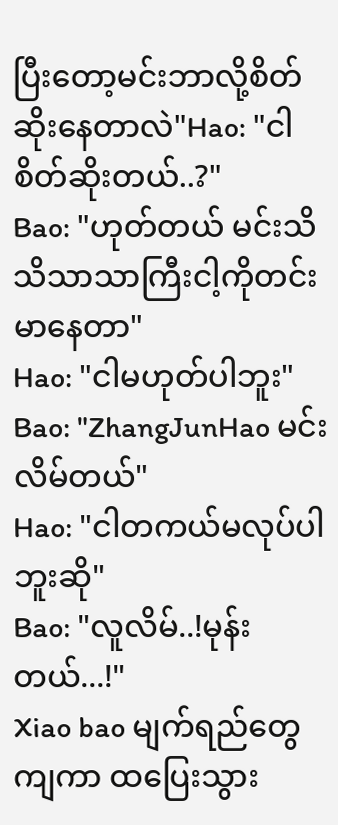ပြီးတော့မင်းဘာလို့စိတ်ဆိုးနေတာလဲ"Hao: "ငါစိတ်ဆိုးတယ်..?"
Bao: "ဟုတ်တယ် မင်းသိသိသာသာကြီးငါ့ကိုတင်းမာနေတာ"
Hao: "ငါမဟုတ်ပါဘူး"
Bao: "ZhangJunHao မင်းလိမ်တယ်"
Hao: "ငါတကယ်မလုပ်ပါဘူးဆို"
Bao: "လူလိမ်..!မုန်းတယ်...!"
Xiao bao မျက်ရည်တွေကျကာ ထပြေးသွား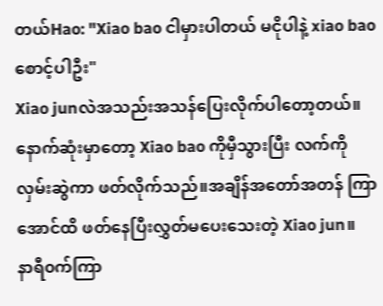တယ်Hao: "Xiao bao ငါမှားပါတယ် မငိုပါနဲ့ xiao bao စောင့်ပါဦး"
Xiao junလဲအသည်းအသန်ပြေးလိုက်ပါတော့တယ်။ နောက်ဆုံးမှာတော့ Xiao bao ကိုမှီသွားပြီး လက်ကိုလှမ်းဆွဲကာ ဖတ်လိုက်သည်။အချိန်အတော်အတန် ကြာအောင်ထိ ဖတ်နေပြီးလွှတ်မပေးသေးတဲ့ Xiao jun။
နာရီ၀က်ကြာ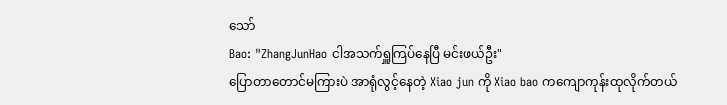သော်
Bao: "ZhangJunHao ငါအသက်ရှူကြပ်နေပြီ မင်းဖယ်ဦး"
ပြောတာတောင်မကြားပဲ အာရုံလွင့်နေတဲ့ Xiao jun ကို Xiao bao ကကျောကုန်းထုလိုက်တယ်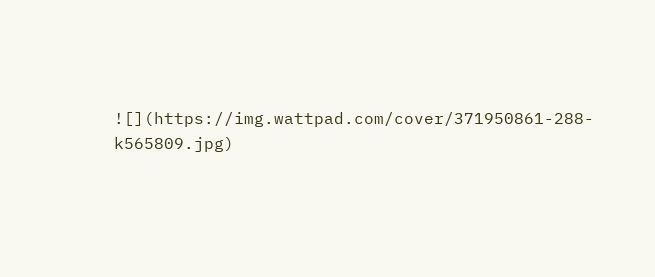![](https://img.wattpad.com/cover/371950861-288-k565809.jpg)